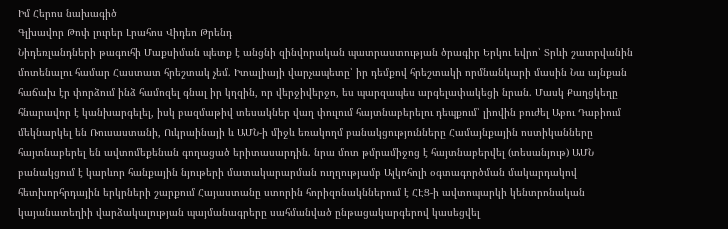Իմ Հերոս նախագիծ
Գլխավոր Թոփ լուրեր Լրահոս Վիդեո Թրենդ
Նիդեռլանդների թագուհի Մաքսիման պետք է անցնի զինվորական պատրաստության ծրագիր Երկու եվրո՝ Տրևի շատրվանին մոտենալու համար Հաստատ հրեշտակ չեմ. Իտալիայի վարչապետը՝ իր դեմքով հրեշտակի որմնանկարի մասին Նա այնքան հաճախ էր փորձում ինձ համոզել գնալ իր կղզին, որ վերջիվերջո, ես պարզապես արգելափակեցի նրան. Մասկ Քաղցկեղը հնարավոր է կանխարգելել, իսկ բազմաթիվ տեսակներ վաղ փուլում հայտնաբերելու դեպքում՝ լիովին բուժել Աբու Դաբիում մեկնարկել են Ռուսաստանի, Ուկրաինայի և ԱՄՆ-ի միջև եռակողմ բանակցությունները Համայնքային ոստիկանները հայտնաբերել են ավտոմեքենան գողացած երիտասարդին. նրա մոտ թմրամիջոց է հայտնաբերվել (տեսանյութ) ԱՄՆ բանակցում է կարևոր հանքային նյութերի մատակարարման ուղղությամբ Ալկոհոլի օգտագործման մակարդակով հետխորհրդային երկրների շարքում Հայաստանը ստորին հորիզոնակններում է ՀԷՑ-ի ավտոպարկի կենտրոնական կայանատեղիի վարձակալության պայմանագրերը սահմանված ընթացակարգերով կասեցվել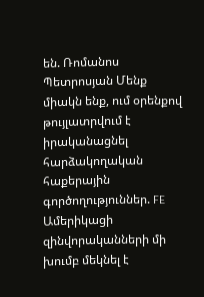են. Ռոմանոս Պետրոսյան Մենք միակն ենք, ում օրենքով թույլատրվում է իրականացնել հարձակողական հաքերային գործողություններ. FE Ամերիկացի զինվորականների մի խումբ մեկնել է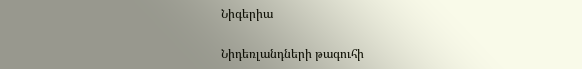Նիգերիա

Նիդեռլանդների թագուհի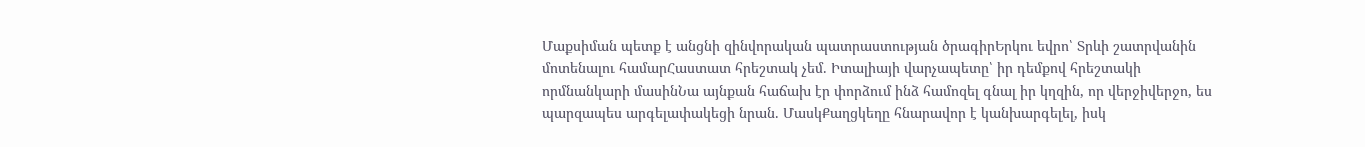Մաքսիման պետք է անցնի զինվորական պատրաստության ծրագիրԵրկու եվրո՝ Տրևի շատրվանին մոտենալու համարՀաստատ հրեշտակ չեմ. Իտալիայի վարչապետը՝ իր դեմքով հրեշտակի որմնանկարի մասինՆա այնքան հաճախ էր փորձում ինձ համոզել գնալ իր կղզին, որ վերջիվերջո, ես պարզապես արգելափակեցի նրան. ՄասկՔաղցկեղը հնարավոր է կանխարգելել, իսկ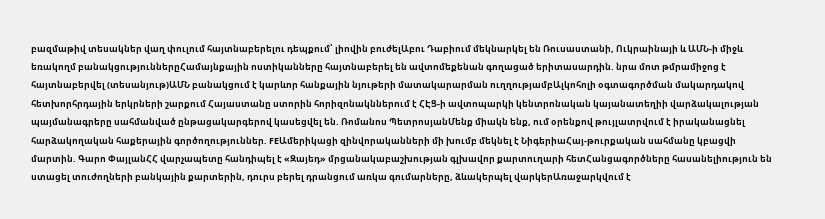բազմաթիվ տեսակներ վաղ փուլում հայտնաբերելու դեպքում՝ լիովին բուժելԱբու Դաբիում մեկնարկել են Ռուսաստանի, Ուկրաինայի և ԱՄՆ-ի միջև եռակողմ բանակցություններըՀամայնքային ոստիկանները հայտնաբերել են ավտոմեքենան գողացած երիտասարդին. նրա մոտ թմրամիջոց է հայտնաբերվել (տեսանյութ)ԱՄՆ բանակցում է կարևոր հանքային նյութերի մատակարարման ուղղությամբԱլկոհոլի օգտագործման մակարդակով հետխորհրդային երկրների շարքում Հայաստանը ստորին հորիզոնակններում է ՀԷՑ-ի ավտոպարկի կենտրոնական կայանատեղիի վարձակալության պայմանագրերը սահմանված ընթացակարգերով կասեցվել են. Ռոմանոս ՊետրոսյանՄենք միակն ենք, ում օրենքով թույլատրվում է իրականացնել հարձակողական հաքերային գործողություններ. FEԱմերիկացի զինվորականների մի խումբ մեկնել է ՆիգերիաՀայ-թուրքական սահմանը կբացվի մարտին. Գարո ՓայլանՀՀ վարչապետը հանդիպել է «Զայեդ» մրցանակաբաշխության գլխավոր քարտուղարի հետՀանցագործները հասանելիություն են ստացել տուժողների բանկային քարտերին, դուրս բերել դրանցում առկա գումարները, ձևակերպել վարկերԱռաջարկվում է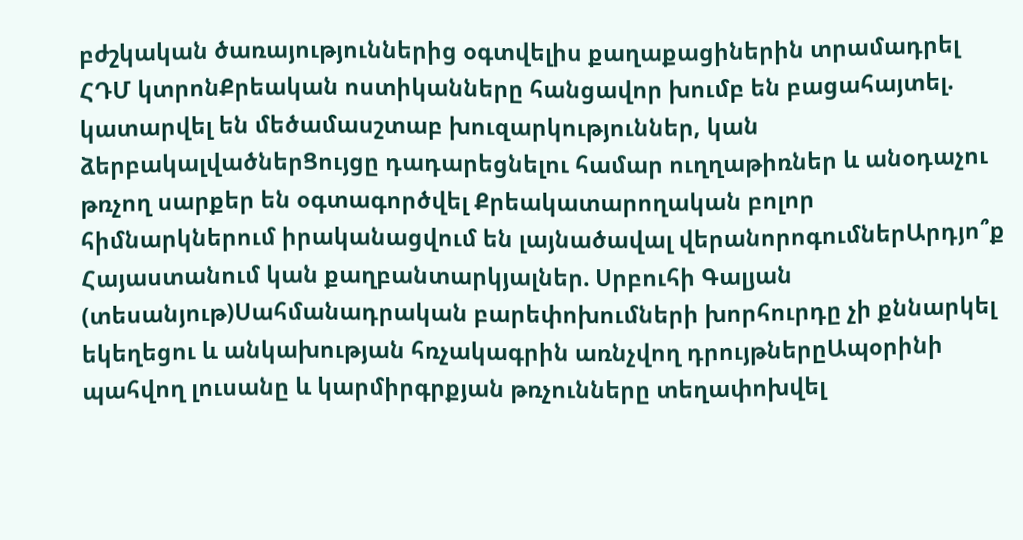բժշկական ծառայություններից օգտվելիս քաղաքացիներին տրամադրել ՀԴՄ կտրոնՔրեական ոստիկանները հանցավոր խումբ են բացահայտել. կատարվել են մեծամասշտաբ խուզարկություններ, կան ձերբակալվածներՑույցը դադարեցնելու համար ուղղաթիռներ և անօդաչու թռչող սարքեր են օգտագործվել Քրեակատարողական բոլոր հիմնարկներում իրականացվում են լայնածավալ վերանորոգումներԱրդյո՞ք Հայաստանում կան քաղբանտարկյալներ. Սրբուհի Գալյան (տեսանյութ)Սահմանադրական բարեփոխումների խորհուրդը չի քննարկել եկեղեցու և անկախության հռչակագրին առնչվող դրույթներըԱպօրինի պահվող լուսանը և կարմիրգրքյան թռչունները տեղափոխվել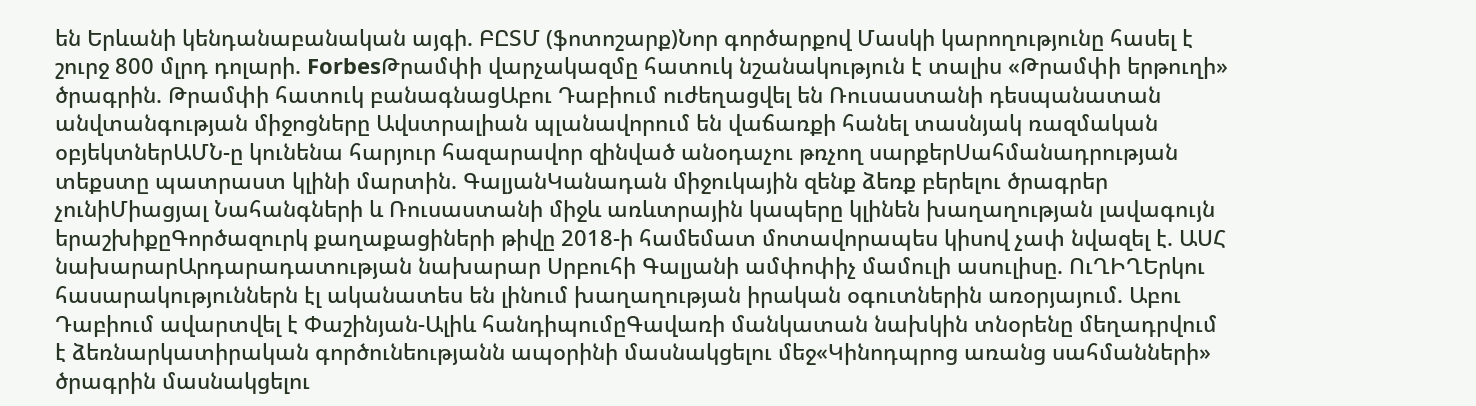են Երևանի կենդանաբանական այգի. ԲԸՏՄ (ֆոտոշարք)Նոր գործարքով Մասկի կարողությունը հասել է շուրջ 800 մլրդ դոլարի. ForbesԹրամփի վարչակազմը հատուկ նշանակություն է տալիս «Թրամփի երթուղի» ծրագրին. Թրամփի հատուկ բանագնացԱբու Դաբիում ուժեղացվել են Ռուսաստանի դեսպանատան անվտանգության միջոցները Ավստրալիան պլանավորում են վաճառքի հանել տասնյակ ռազմական օբյեկտներԱՄՆ-ը կունենա հարյուր հազարավոր զինված անօդաչու թռչող սարքերՍահմանադրության տեքստը պատրաստ կլինի մարտին. ԳալյանԿանադան միջուկային զենք ձեռք բերելու ծրագրեր չունիՄիացյալ Նահանգների և Ռուսաստանի միջև առևտրային կապերը կլինեն խաղաղության լավագույն երաշխիքըԳործազուրկ քաղաքացիների թիվը 2018-ի համեմատ մոտավորապես կիսով չափ նվազել է. ԱՍՀ նախարարԱրդարադատության նախարար Սրբուհի Գալյանի ամփոփիչ մամուլի ասուլիսը. ՈւՂԻՂԵրկու հասարակություններն էլ ականատես են լինում խաղաղության իրական օգուտներին առօրյայում. Աբու Դաբիում ավարտվել է Փաշինյան-Ալիև հանդիպումըԳավառի մանկատան նախկին տնօրենը մեղադրվում է ձեռնարկատիրական գործունեությանն ապօրինի մասնակցելու մեջ«Կինոդպրոց առանց սահմանների» ծրագրին մասնակցելու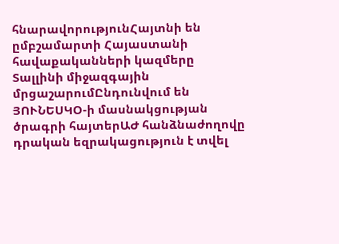հնարավորությունՀայտնի են ըմբշամարտի Հայաստանի հավաքականների կազմերը Տալլինի միջազգային մրցաշարումԸնդունվում են ՅՈՒՆԵՍԿՕ-ի մասնակցության ծրագրի հայտերԱԺ հանձնաժողովը դրական եզրակացություն է տվել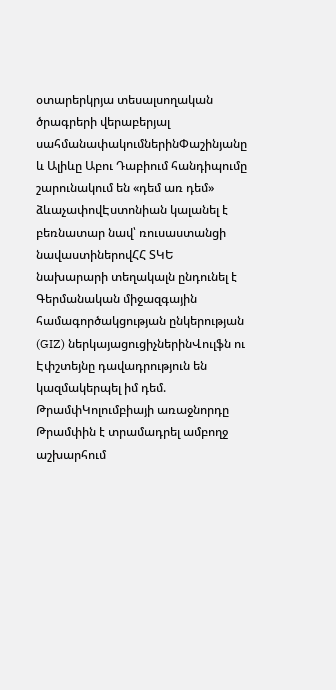օտարերկրյա տեսալսողական ծրագրերի վերաբերյալ սահմանափակումներինՓաշինյանը և Ալիևը Աբու Դաբիում հանդիպումը շարունակում են «դեմ առ դեմ» ձևաչափովԷստոնիան կալանել է բեռնատար նավ՝ ռուսաստանցի նավաստիներովՀՀ ՏԿԵ նախարարի տեղակալն ընդունել է Գերմանական միջազգային համագործակցության ընկերության (GIZ) ներկայացուցիչներինՎուլֆն ու Էփշտեյնը դավադրություն են կազմակերպել իմ դեմ. ԹրամփԿոլումբիայի առաջնորդը Թրամփին է տրամադրել ամբողջ աշխարհում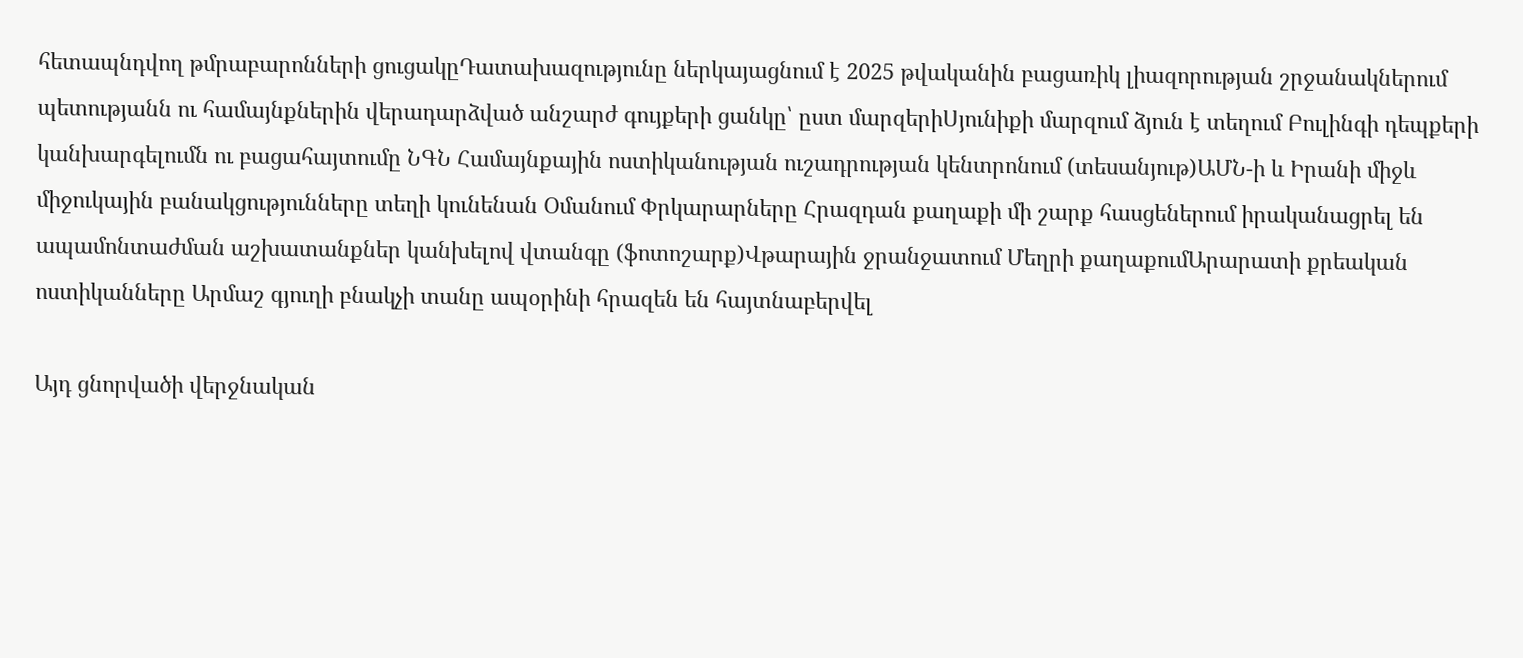հետապնդվող թմրաբարոնների ցուցակըԴատախազությունը ներկայացնում է 2025 թվականին բացառիկ լիազորության շրջանակներում պետությանն ու համայնքներին վերադարձված անշարժ գույքերի ցանկը՝ ըստ մարզերիՍյունիքի մարզում ձյուն է տեղում Բուլինգի դեպքերի կանխարգելումն ու բացահայտումը ՆԳՆ Համայնքային ոստիկանության ուշադրության կենտրոնում (տեսանյութ)ԱՄՆ-ի և Իրանի միջև միջուկային բանակցությունները տեղի կունենան Օմանում Փրկարարները Հրազդան քաղաքի մի շարք հասցեներում իրականացրել են ապամոնտաժման աշխատանքներ կանխելով վտանգը (ֆոտոշարք)Վթարային ջրանջատում Մեղրի քաղաքումԱրարատի քրեական ոստիկանները Արմաշ գյուղի բնակչի տանը ապօրինի հրազեն են հայտնաբերվել

Այդ ցնորվածի վերջնական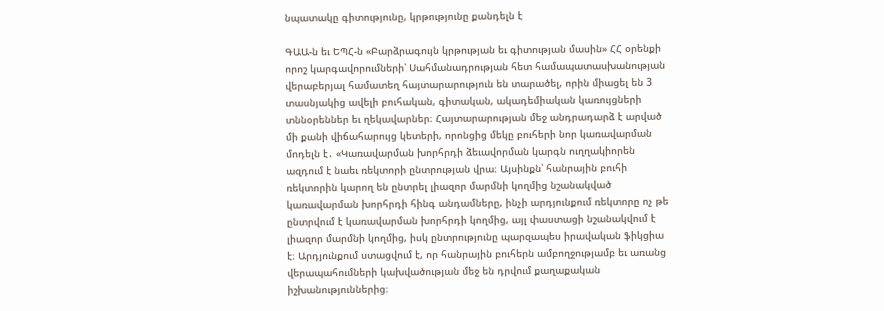նպատակը գիտությունը, կրթությունը քանդելն է

ԳԱԱ-ն եւ ԵՊՀ-ն «Բարձրագույն կրթության եւ գիտության մասին» ՀՀ օրենքի որոշ կարգավորումների՝ Սահմանադրության հետ համապատասխանության վերաբերյալ համատեղ հայտարարություն են տարածել, որին միացել են 3 տասնյակից ավելի բուհական, գիտական, ակադեմիական կառույցների տննօրեններ եւ ղեկավարներ։ Հայտարարության մեջ անդրադարձ է արված մի քանի վիճահարույց կետերի, որոնցից մեկը բուհերի նոր կառավարման մոդելն է․ «Կառավարման խորհրդի ձեւավորման կարգն ուղղակիորեն ազդում է նաեւ ռեկտորի ընտրության վրա։ Այսինքն՝ հանրային բուհի ռեկտորին կարող են ընտրել լիազոր մարմնի կողմից նշանակված կառավարման խորհրդի հինգ անդամները, ինչի արդյունքում ռեկտորը ոչ թե ընտրվում է կառավարման խորհրդի կողմից, այլ փաստացի նշանակվում է լիազոր մարմնի կողմից, իսկ ընտրությունը պարզապես իրավական ֆիկցիա է։ Արդյունքում ստացվում է, որ հանրային բուհերն ամբողջությամբ եւ առանց վերապահումների կախվածության մեջ են դրվում քաղաքական իշխանություններից։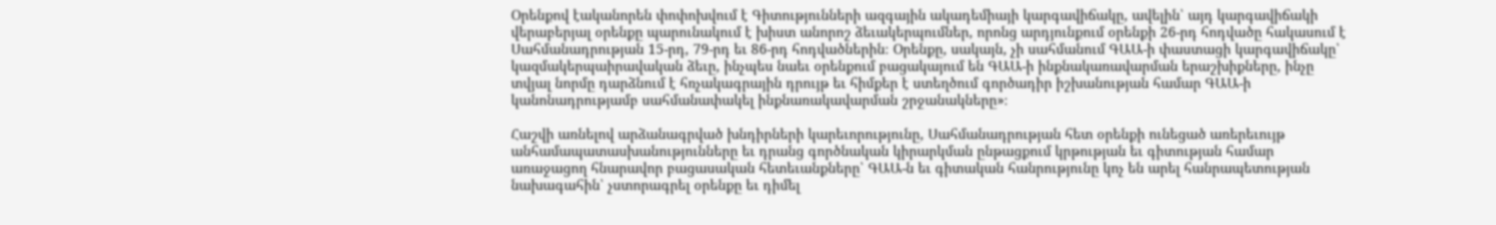Օրենքով էականորեն փոփոխվում է Գիտությունների ազգային ակադեմիայի կարգավիճակը, ավելին՝ այդ կարգավիճակի վերաբերյալ օրենքը պարունակում է խիստ անորոշ ձեւակերպումներ, որոնց արդյունքում օրենքի 26-րդ հոդվածը հակասում է Սահմանադրության 15-րդ, 79-րդ եւ 86-րդ հոդվածներին։ Օրենքը, սակայն, չի սահմանում ԳԱԱ-ի փաստացի կարգավիճակը՝ կազմակերպաիրավական ձեւը, ինչպես նաեւ օրենքում բացակայում են ԳԱԱ-ի ինքնակառավարման երաշխիքները, ինչը տվյալ նորմը դարձնում է հռչակագրային դրույթ եւ հիմքեր է ստեղծում գործադիր իշխանության համար ԳԱԱ-ի կանոնադրությամբ սահմանափակել ինքնառակավարման շրջանակները»։

Հաշվի առնելով արձանագրված խնդիրների կարեւորությունը, Սահմանադրության հետ օրենքի ունեցած առերեւույթ անհամապատասխանությունները եւ դրանց գործնական կիրարկման ընթացքում կրթության եւ գիտության համար առաջացող հնարավոր բացասական հետեւանքները՝ ԳԱԱ-ն եւ գիտական հանրությունը կոչ են արել հանրապետության նախագահին՝ չստորագրել օրենքը եւ դիմել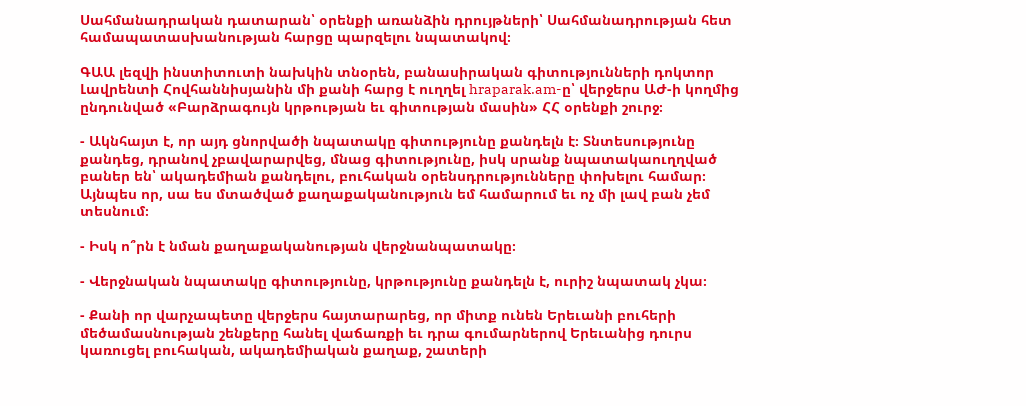Սահմանադրական դատարան՝ օրենքի առանձին դրույթների՝ Սահմանադրության հետ համապատասխանության հարցը պարզելու նպատակով։

ԳԱԱ լեզվի ինստիտուտի նախկին տնօրեն, բանասիրական գիտությունների դոկտոր Լավրենտի Հովհաննիսյանին մի քանի հարց է ուղղել hraparak.am-ը՝ վերջերս ԱԺ-ի կողմից ընդունված «Բարձրագույն կրթության եւ գիտության մասին» ՀՀ օրենքի շուրջ։

- Ակնհայտ է, որ այդ ցնորվածի նպատակը գիտությունը քանդելն է։ Տնտեսությունը քանդեց, դրանով չբավարարվեց, մնաց գիտությունը, իսկ սրանք նպատակաուղղված բաներ են՝ ակադեմիան քանդելու, բուհական օրենսդրությունները փոխելու համար։ Այնպես որ, սա ես մտածված քաղաքականություն եմ համարում եւ ոչ մի լավ բան չեմ տեսնում։

- Իսկ ո՞րն է նման քաղաքականության վերջնանպատակը։

- Վերջնական նպատակը գիտությունը, կրթությունը քանդելն է, ուրիշ նպատակ չկա։

- Քանի որ վարչապետը վերջերս հայտարարեց, որ միտք ունեն Երեւանի բուհերի մեծամասնության շենքերը հանել վաճառքի եւ դրա գումարներով Երեւանից դուրս կառուցել բուհական, ակադեմիական քաղաք, շատերի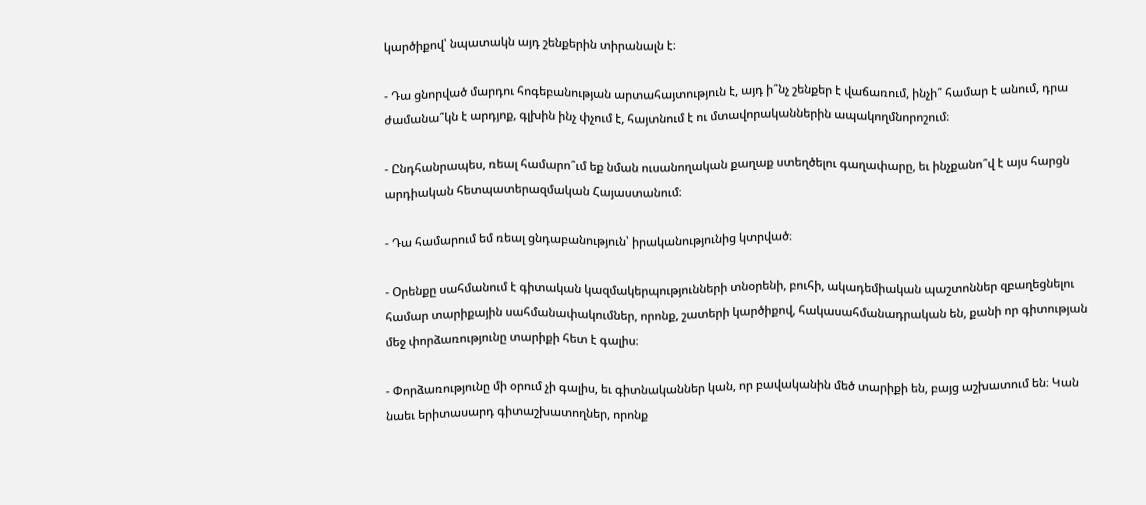կարծիքով՝ նպատակն այդ շենքերին տիրանալն է։

- Դա ցնորված մարդու հոգեբանության արտահայտություն է, այդ ի՞նչ շենքեր է վաճառում, ինչի՞ համար է անում, դրա ժամանա՞կն է արդյոք, գլխին ինչ փչում է, հայտնում է ու մտավորականներին ապակողմնորոշում։

- Ընդհանրապես, ռեալ համարո՞ւմ եք նման ուսանողական քաղաք ստեղծելու գաղափարը, եւ ինչքանո՞վ է այս հարցն արդիական հետպատերազմական Հայաստանում։

- Դա համարում եմ ռեալ ցնդաբանություն՝ իրականությունից կտրված։

- Օրենքը սահմանում է գիտական կազմակերպությունների տնօրենի, բուհի, ակադեմիական պաշտոններ զբաղեցնելու համար տարիքային սահմանափակումներ, որոնք, շատերի կարծիքով, հակասահմանադրական են, քանի որ գիտության մեջ փորձառությունը տարիքի հետ է գալիս։

- Փորձառությունը մի օրում չի գալիս, եւ գիտնականներ կան, որ բավականին մեծ տարիքի են, բայց աշխատում են։ Կան նաեւ երիտասարդ գիտաշխատողներ, որոնք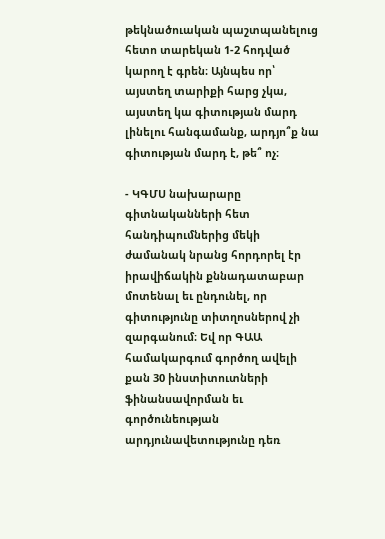թեկնածուական պաշտպանելուց հետո տարեկան 1-2 հոդված կարող է գրեն։ Այնպես որ՝ այստեղ տարիքի հարց չկա, այստեղ կա գիտության մարդ լինելու հանգամանք, արդյո՞ք նա գիտության մարդ է, թե՞ ոչ։

- ԿԳՄՍ նախարարը գիտնականների հետ հանդիպումներից մեկի ժամանակ նրանց հորդորել էր իրավիճակին քննադատաբար մոտենալ եւ ընդունել, որ գիտությունը տիտղոսներով չի զարգանում։ Եվ որ ԳԱԱ համակարգում գործող ավելի քան 30 ինստիտուտների ֆինանսավորման եւ գործունեության արդյունավետությունը դեռ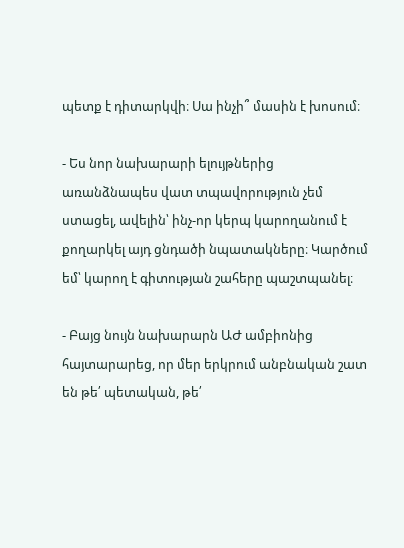պետք է դիտարկվի։ Սա ինչի՞ մասին է խոսում։

- Ես նոր նախարարի ելույթներից առանձնապես վատ տպավորություն չեմ ստացել, ավելին՝ ինչ-որ կերպ կարողանում է քողարկել այդ ցնդածի նպատակները։ Կարծում եմ՝ կարող է գիտության շահերը պաշտպանել։

- Բայց նույն նախարարն ԱԺ ամբիոնից հայտարարեց, որ մեր երկրում անբնական շատ են թե՛ պետական, թե՛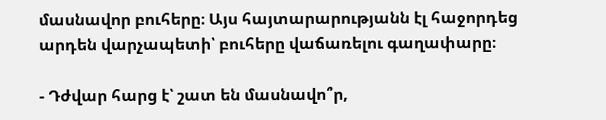մասնավոր բուհերը։ Այս հայտարարությանն էլ հաջորդեց արդեն վարչապետի՝ բուհերը վաճառելու գաղափարը։

- Դժվար հարց է՝ շատ են մասնավո՞ր,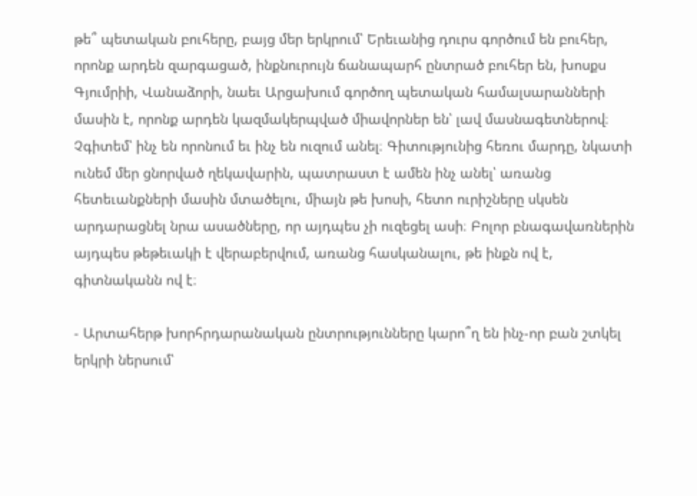թե՞ պետական բուհերը, բայց մեր երկրում՝ Երեւանից դուրս գործում են բուհեր, որոնք արդեն զարգացած, ինքնուրույն ճանապարհ ընտրած բուհեր են, խոսքս Գյումրիի, Վանաձորի, նաեւ Արցախում գործող պետական համալսարանների մասին է, որոնք արդեն կազմակերպված միավորներ են՝ լավ մասնագետներով։ Չգիտեմ՝ ինչ են որոնում եւ ինչ են ուզում անել։ Գիտությունից հեռու մարդը, նկատի ունեմ մեր ցնորված ղեկավարին, պատրաստ է ամեն ինչ անել՝ առանց հետեւանքների մասին մտածելու, միայն թե խոսի, հետո ուրիշները սկսեն արդարացնել նրա ասածները, որ այդպես չի ուզեցել ասի։ Բոլոր բնագավառներին այդպես թեթեւակի է վերաբերվում, առանց հասկանալու, թե ինքն ով է, գիտնականն ով է։

- Արտահերթ խորհրդարանական ընտրությունները կարո՞ղ են ինչ-որ բան շտկել երկրի ներսում՝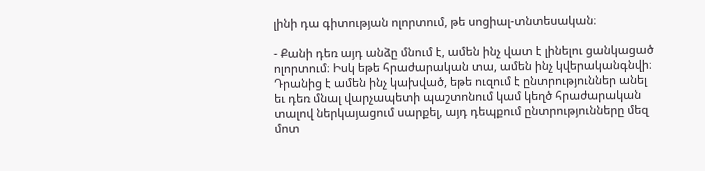լինի դա գիտության ոլորտում, թե սոցիալ-տնտեսական։

- Քանի դեռ այդ անձը մնում է, ամեն ինչ վատ է լինելու ցանկացած ոլորտում։ Իսկ եթե հրաժարական տա, ամեն ինչ կվերականգնվի։ Դրանից է ամեն ինչ կախված, եթե ուզում է ընտրություններ անել եւ դեռ մնալ վարչապետի պաշտոնում կամ կեղծ հրաժարական տալով ներկայացում սարքել, այդ դեպքում ընտրությունները մեզ մոտ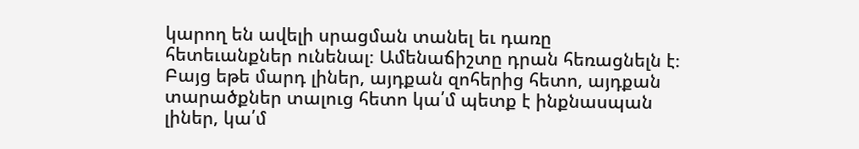կարող են ավելի սրացման տանել եւ դառը հետեւանքներ ունենալ։ Ամենաճիշտը դրան հեռացնելն է։ Բայց եթե մարդ լիներ, այդքան զոհերից հետո, այդքան տարածքներ տալուց հետո կա՛մ պետք է ինքնասպան լիներ, կա՛մ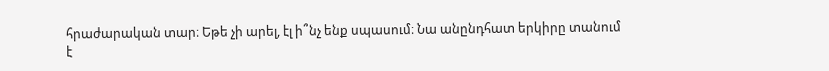հրաժարական տար։ Եթե չի արել, էլ ի՞նչ ենք սպասում։ Նա անընդհատ երկիրը տանում է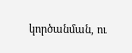կործանման, ու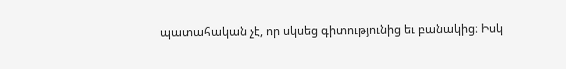պատահական չէ, որ սկսեց գիտությունից եւ բանակից։ Իսկ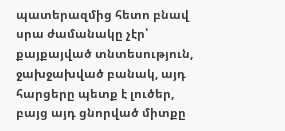պատերազմից հետո բնավ սրա ժամանակը չէր՝ քայքայված տնտեսություն, ջախջախված բանակ, այդ հարցերը պետք է լուծեր, բայց այդ ցնորված միտքը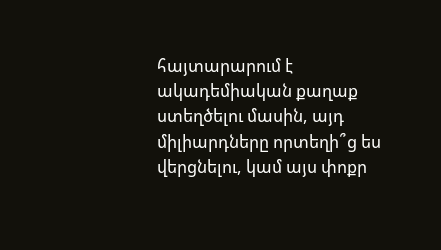հայտարարում է ակադեմիական քաղաք ստեղծելու մասին, այդ միլիարդները որտեղի՞ց ես վերցնելու, կամ այս փոքր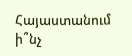Հայաստանում ի՞նչ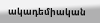ակադեմիական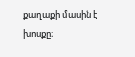քաղաքի մասին է խոսքը։